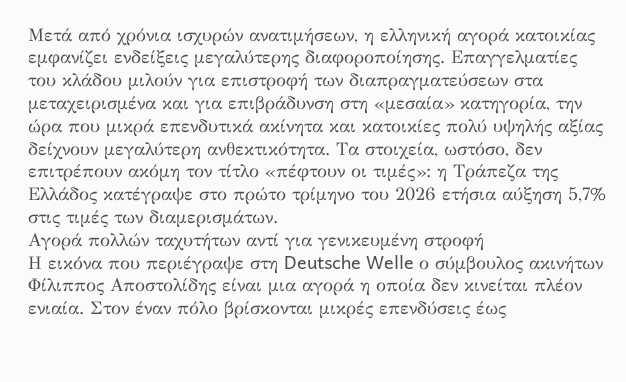Μετά από χρόνια ισχυρών ανατιμήσεων, η ελληνική αγορά κατοικίας εμφανίζει ενδείξεις μεγαλύτερης διαφοροποίησης. Επαγγελματίες του κλάδου μιλούν για επιστροφή των διαπραγματεύσεων στα μεταχειρισμένα και για επιβράδυνση στη «μεσαία» κατηγορία, την ώρα που μικρά επενδυτικά ακίνητα και κατοικίες πολύ υψηλής αξίας δείχνουν μεγαλύτερη ανθεκτικότητα. Τα στοιχεία, ωστόσο, δεν επιτρέπουν ακόμη τον τίτλο «πέφτουν οι τιμές»: η Τράπεζα της Ελλάδος κατέγραψε στο πρώτο τρίμηνο του 2026 ετήσια αύξηση 5,7% στις τιμές των διαμερισμάτων.
Αγορά πολλών ταχυτήτων αντί για γενικευμένη στροφή
Η εικόνα που περιέγραψε στη Deutsche Welle ο σύμβουλος ακινήτων Φίλιππος Αποστολίδης είναι μια αγορά η οποία δεν κινείται πλέον ενιαία. Στον έναν πόλο βρίσκονται μικρές επενδύσεις έως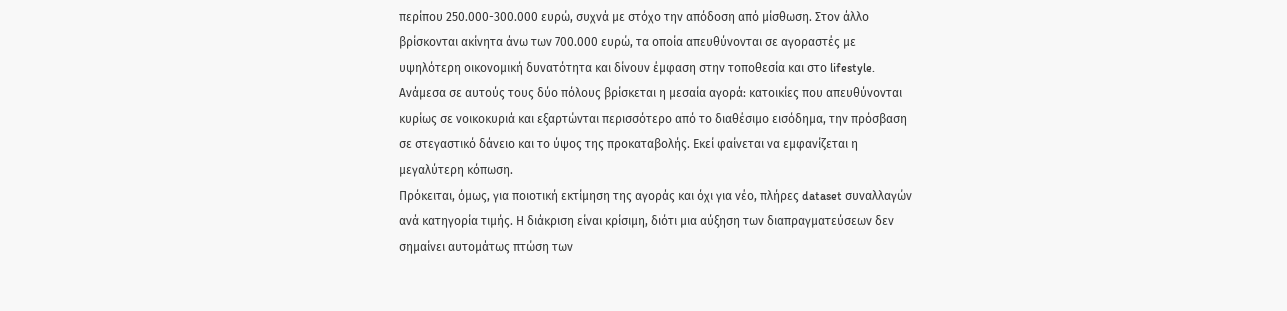περίπου 250.000-300.000 ευρώ, συχνά με στόχο την απόδοση από μίσθωση. Στον άλλο βρίσκονται ακίνητα άνω των 700.000 ευρώ, τα οποία απευθύνονται σε αγοραστές με υψηλότερη οικονομική δυνατότητα και δίνουν έμφαση στην τοποθεσία και στο lifestyle.
Ανάμεσα σε αυτούς τους δύο πόλους βρίσκεται η μεσαία αγορά: κατοικίες που απευθύνονται κυρίως σε νοικοκυριά και εξαρτώνται περισσότερο από το διαθέσιμο εισόδημα, την πρόσβαση σε στεγαστικό δάνειο και το ύψος της προκαταβολής. Εκεί φαίνεται να εμφανίζεται η μεγαλύτερη κόπωση.
Πρόκειται, όμως, για ποιοτική εκτίμηση της αγοράς και όχι για νέο, πλήρες dataset συναλλαγών ανά κατηγορία τιμής. Η διάκριση είναι κρίσιμη, διότι μια αύξηση των διαπραγματεύσεων δεν σημαίνει αυτομάτως πτώση των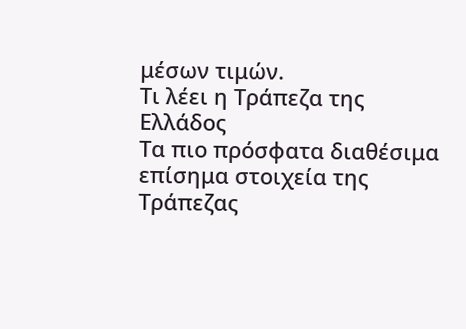μέσων τιμών.
Τι λέει η Τράπεζα της Ελλάδος
Τα πιο πρόσφατα διαθέσιμα επίσημα στοιχεία της Τράπεζας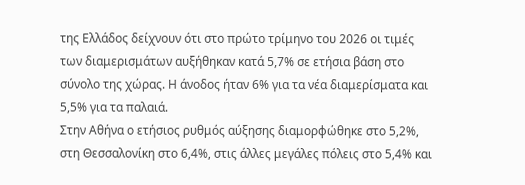της Ελλάδος δείχνουν ότι στο πρώτο τρίμηνο του 2026 οι τιμές των διαμερισμάτων αυξήθηκαν κατά 5,7% σε ετήσια βάση στο σύνολο της χώρας. Η άνοδος ήταν 6% για τα νέα διαμερίσματα και 5,5% για τα παλαιά.
Στην Αθήνα ο ετήσιος ρυθμός αύξησης διαμορφώθηκε στο 5,2%, στη Θεσσαλονίκη στο 6,4%, στις άλλες μεγάλες πόλεις στο 5,4% και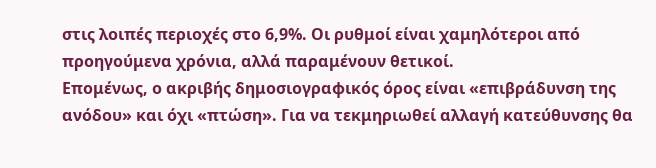στις λοιπές περιοχές στο 6,9%. Οι ρυθμοί είναι χαμηλότεροι από προηγούμενα χρόνια, αλλά παραμένουν θετικοί.
Επομένως, ο ακριβής δημοσιογραφικός όρος είναι «επιβράδυνση της ανόδου» και όχι «πτώση». Για να τεκμηριωθεί αλλαγή κατεύθυνσης θα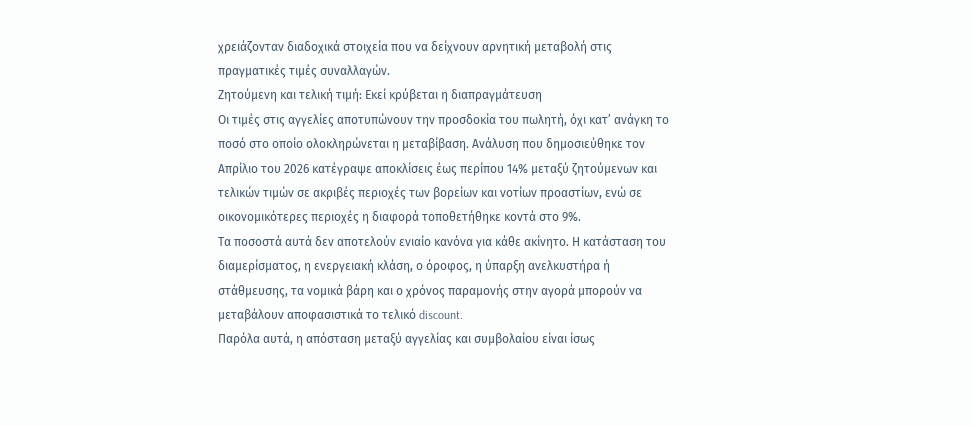χρειάζονταν διαδοχικά στοιχεία που να δείχνουν αρνητική μεταβολή στις πραγματικές τιμές συναλλαγών.
Ζητούμενη και τελική τιμή: Εκεί κρύβεται η διαπραγμάτευση
Οι τιμές στις αγγελίες αποτυπώνουν την προσδοκία του πωλητή, όχι κατ’ ανάγκη το ποσό στο οποίο ολοκληρώνεται η μεταβίβαση. Ανάλυση που δημοσιεύθηκε τον Απρίλιο του 2026 κατέγραψε αποκλίσεις έως περίπου 14% μεταξύ ζητούμενων και τελικών τιμών σε ακριβές περιοχές των βορείων και νοτίων προαστίων, ενώ σε οικονομικότερες περιοχές η διαφορά τοποθετήθηκε κοντά στο 9%.
Τα ποσοστά αυτά δεν αποτελούν ενιαίο κανόνα για κάθε ακίνητο. Η κατάσταση του διαμερίσματος, η ενεργειακή κλάση, ο όροφος, η ύπαρξη ανελκυστήρα ή στάθμευσης, τα νομικά βάρη και ο χρόνος παραμονής στην αγορά μπορούν να μεταβάλουν αποφασιστικά το τελικό discount.
Παρόλα αυτά, η απόσταση μεταξύ αγγελίας και συμβολαίου είναι ίσως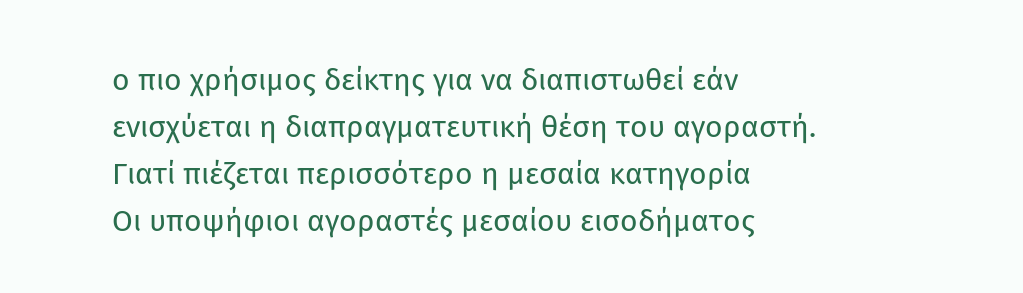ο πιο χρήσιμος δείκτης για να διαπιστωθεί εάν ενισχύεται η διαπραγματευτική θέση του αγοραστή.
Γιατί πιέζεται περισσότερο η μεσαία κατηγορία
Οι υποψήφιοι αγοραστές μεσαίου εισοδήματος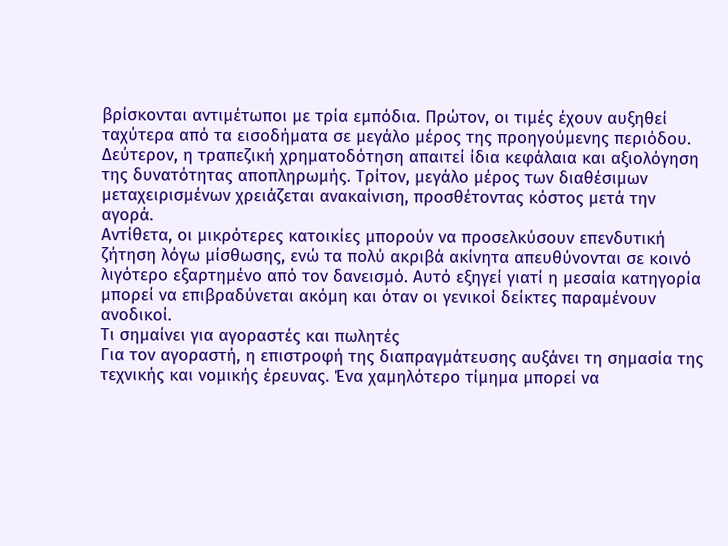βρίσκονται αντιμέτωποι με τρία εμπόδια. Πρώτον, οι τιμές έχουν αυξηθεί ταχύτερα από τα εισοδήματα σε μεγάλο μέρος της προηγούμενης περιόδου. Δεύτερον, η τραπεζική χρηματοδότηση απαιτεί ίδια κεφάλαια και αξιολόγηση της δυνατότητας αποπληρωμής. Τρίτον, μεγάλο μέρος των διαθέσιμων μεταχειρισμένων χρειάζεται ανακαίνιση, προσθέτοντας κόστος μετά την αγορά.
Αντίθετα, οι μικρότερες κατοικίες μπορούν να προσελκύσουν επενδυτική ζήτηση λόγω μίσθωσης, ενώ τα πολύ ακριβά ακίνητα απευθύνονται σε κοινό λιγότερο εξαρτημένο από τον δανεισμό. Αυτό εξηγεί γιατί η μεσαία κατηγορία μπορεί να επιβραδύνεται ακόμη και όταν οι γενικοί δείκτες παραμένουν ανοδικοί.
Τι σημαίνει για αγοραστές και πωλητές
Για τον αγοραστή, η επιστροφή της διαπραγμάτευσης αυξάνει τη σημασία της τεχνικής και νομικής έρευνας. Ένα χαμηλότερο τίμημα μπορεί να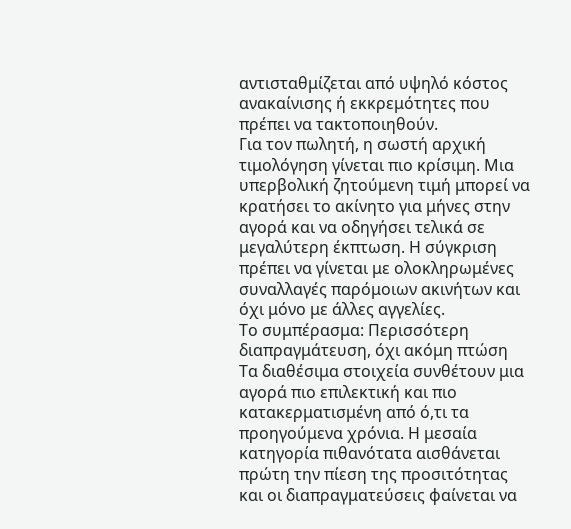αντισταθμίζεται από υψηλό κόστος ανακαίνισης ή εκκρεμότητες που πρέπει να τακτοποιηθούν.
Για τον πωλητή, η σωστή αρχική τιμολόγηση γίνεται πιο κρίσιμη. Μια υπερβολική ζητούμενη τιμή μπορεί να κρατήσει το ακίνητο για μήνες στην αγορά και να οδηγήσει τελικά σε μεγαλύτερη έκπτωση. Η σύγκριση πρέπει να γίνεται με ολοκληρωμένες συναλλαγές παρόμοιων ακινήτων και όχι μόνο με άλλες αγγελίες.
Το συμπέρασμα: Περισσότερη διαπραγμάτευση, όχι ακόμη πτώση
Τα διαθέσιμα στοιχεία συνθέτουν μια αγορά πιο επιλεκτική και πιο κατακερματισμένη από ό,τι τα προηγούμενα χρόνια. Η μεσαία κατηγορία πιθανότατα αισθάνεται πρώτη την πίεση της προσιτότητας και οι διαπραγματεύσεις φαίνεται να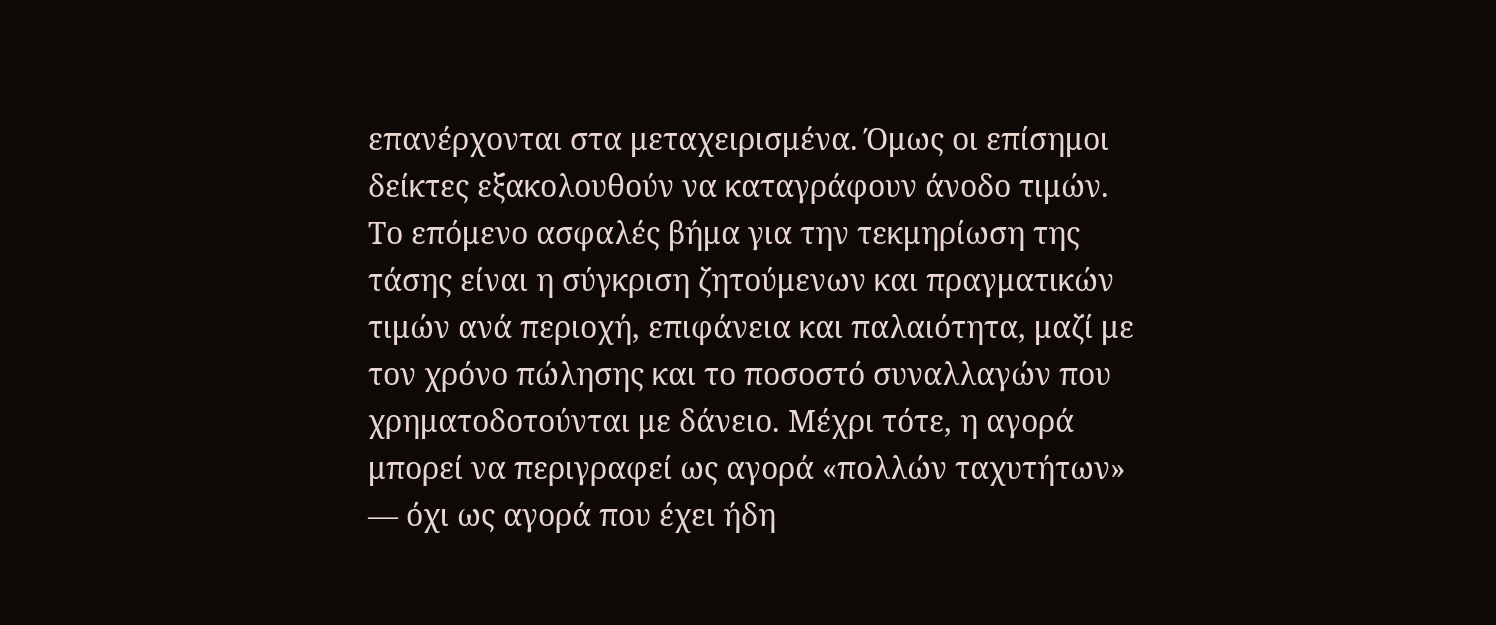επανέρχονται στα μεταχειρισμένα. Όμως οι επίσημοι δείκτες εξακολουθούν να καταγράφουν άνοδο τιμών.
Το επόμενο ασφαλές βήμα για την τεκμηρίωση της τάσης είναι η σύγκριση ζητούμενων και πραγματικών τιμών ανά περιοχή, επιφάνεια και παλαιότητα, μαζί με τον χρόνο πώλησης και το ποσοστό συναλλαγών που χρηματοδοτούνται με δάνειο. Μέχρι τότε, η αγορά μπορεί να περιγραφεί ως αγορά «πολλών ταχυτήτων» — όχι ως αγορά που έχει ήδη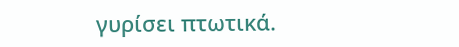γυρίσει πτωτικά.